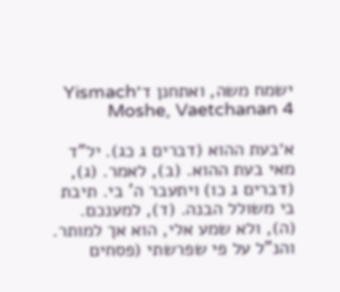ישמח משה, ואתחנן ד׳Yismach Moshe, Vaetchanan 4

א׳בעת ההוא (דברים ג כג). יל"ד מאי בעת ההוא. (ב), לאמר. (ג), (דברים ג כו) ויתעבר ה' בי. תיבת בי משולל הבנה. (ד), למענכם. (ה), ולא שמע אלי, הוא אך למותר. והנ"ל על פי שפרשתי (פסחים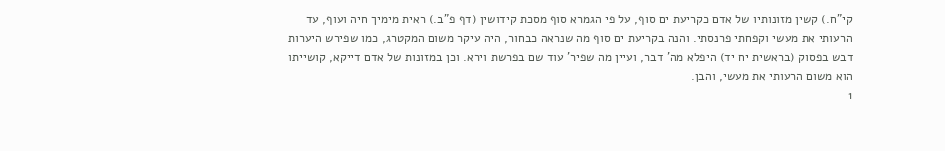קי"ח.) קשין מזונותיו של אדם כקריעת ים סוף, על פי הגמרא סוף מסכת קידושין (דף פ"ב.) ראית מימיך חיה ועוף, עד הרעותי את מעשי וקפחתי פרנסתי. והנה בקריעת ים סוף מה שנראה כבחור, היה עיקר משום המקטרג, כמו שפירש היערות דבש בפסוק (בראשית יח יד) היפלא מה' דבר, ועיין מה שפיר' עוד שם בפרשת וירא. וכן במזונות של אדם דייקא, קושייתו הוא משום הרעותי את מעשי, והבן.
1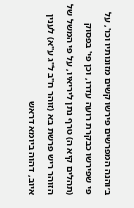ב׳והנה המפרשים פירשו קשים מזונותיו וכו', על פי שפירשו כבקרת רועה עדרו, וכן פי' בפסוק (תהלים קיא ה) טרף נתן ליריאיו, על פי המשל של הזוהר ריש פרשת בא (זוהר ח"ב ל"ג ע"א) לענין איוב, דהוה ביומא דראש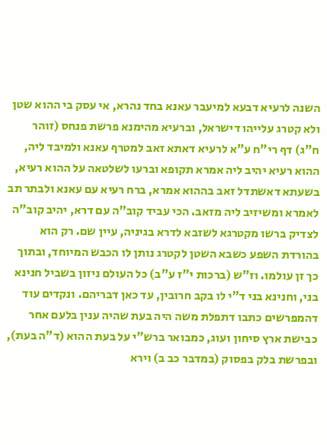השנה לרעיא דבעא למיעבר עאנא בחד נהרא, אי עסק בי ההוא שטן ולא קטרג עלייהו דישראל, וברעיא מהימנא פרשת פנחס (זוהר ח"ג) דף רי"ח ע"א לרעיא דאתא זאב למטרף עאנא ולמיבד ליה, ההוא רעיא יהיב ליה אמרא תקופא וברעו לשלטאה על ההוא רעיא, בשעתא דאשתדל זאב בההוא אמרא, ברח רעיא עם עאנא ולבתר תב לאמרא ומשיזיב ליה מזאב. הכי עביד קוב"ה עם דרא, יהיב קוב"ה לצדיק ברשו מקטרגא לשזבא לדרא בגיניה, עיין שם. רק הוא בהורדת השפע כשבא השטן לקטרג נותן לו הכבש המיוחד, ובתוך כך זן עולמו. וז"ש (ברכות י"ז ע"ב) כל העולם ניזון בשביל חנינא בני, וחנינא בני ד"י לו בקב חרובין, עד כאן דבריהם. ונקדים עוד דהמפרשים כתבו דתפלת משה היה בעת שהיה ענין בלעם אחר כבישת ארץ סיחון ועוג, כמבואר ברש"י על בעת ההוא (ד"ה בעת), ובפרשת בלק בפסוק (במדבר כב ב) וירא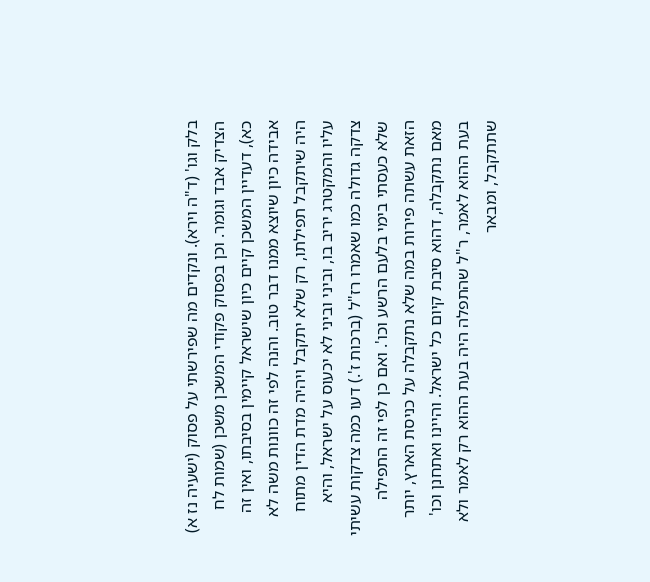בלק וגו' (ד"ה וירא). ונקדים מה שפירשתי על פסוק (ישעיה נז א) הצדיק אבד וגומר. וכן בפסוק פקודי המשכן משכן (שמות לח כא), דעדיין המשכן קיים כיון שישראל קיימין בסיבתו, ואין זה אבידה כיון שיוצא ממנו דבר טוב. והנה לפי זה כוונות משה לא היה שיתקבל תפילתו, רק שלא יתקבל ויהיה מדת הדין מתוח עליו והמקטרג יריב בו, וביני וביני לא יכעוס על ישראל, והיא צדקה גדולה כמו שאמרו רז"ל (ברכות ז'.) דעו כמה צדקות עשיתי שלא כעסתי בימי בלעם הרשע וכו'. ואם כן לפי זה התפילה הזאת עשתה פירות במה שלא נתקבלה על כניסת הארץ, יותר מאם נתקבלה, דהוא סיבת קיום כל ישראל. והיינו ואתחנן וכו' בעת ההוא לאמר, ר"ל שהתפלה היה בעת ההוא רק לאמר ולא שתתקבל, ומבאר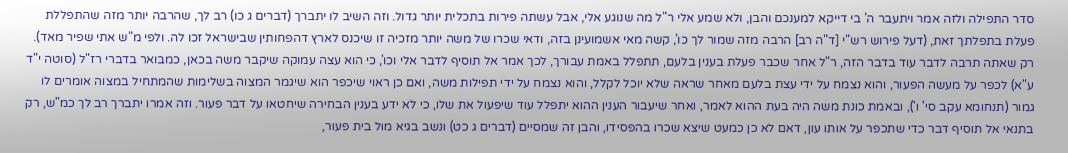סדר התפילה ולזה אמר ויתעבר ה' בי דייקא למענכם והבן, ולא שמע אלי ר"ל מה שנוגע אלי, אבל עשתה פירות בתכלית יותר גדול. וזה השיב לו יתברך (דברים ג כו) רב לך, שהרבה יותר מזה שהתפללת פעלת בתפלתך זאת, (דעל פירוש רש"י [ד"ה רב] הרבה מזה שמור לך כו', קשה מאי אשמועינן בזה, ודאי שכרו של משה יותר מזכיה זו שיכנס לארץ דהפחותין שבישראל זכו לה. ולפי מ"ש אתי שפיר מאד). רק שאתה תרבה לדבר עוד בדבר הזה, ר"ל אחר שכבר פעלת בענין בלעם, תתפלל באמת עבורך, לכך אמר אל תוסיף לדבר אלי וכו', כי הוא עצה עמוקה שיקבר משה בכאן, כמבואר בדברי רז"ל (סוטה י"ד ע"א) לכפר על מעשה הפעור, והוא נצמח על ידי עצת בלעם מאחר שראה שלא יוכל לקלל, והוא נצמח על ידי תפילות משה, ואם כן ראוי שיכפר הוא שיגמר המצוה בשלימות שהמתחיל במצוה אומרים לו גמור (תנחומא עקב סי' ו'), ובאמת כונת משה היה בעת ההוא לאמר, ואחר שיעבור הענין ההוא יתפלל עוד שיפעול את שלו, כי לא ידע בענין הבחירה שיחטאו על דבר פעור. וזה אמרו יתברך רב לך כמ"ש, רק בתנאי אל תוסיף דבר כדי שתכפר על אותו עון, דאם לא כן כמעט שיצא שכרו בהפסידו, והבן זה שמסיים (דברים ג כט) ונשב בגיא מול בית פעור,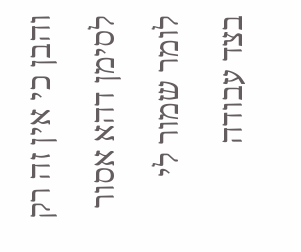והבן כי אין זה רק לסימן דהא אסור לומר שמור לי בצד עבודה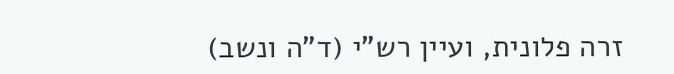זרה פלונית, ועיין רש"י (ד"ה ונשב)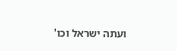ועתה ישראל וכו'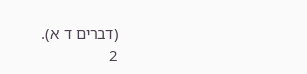(דברים ד א).
2